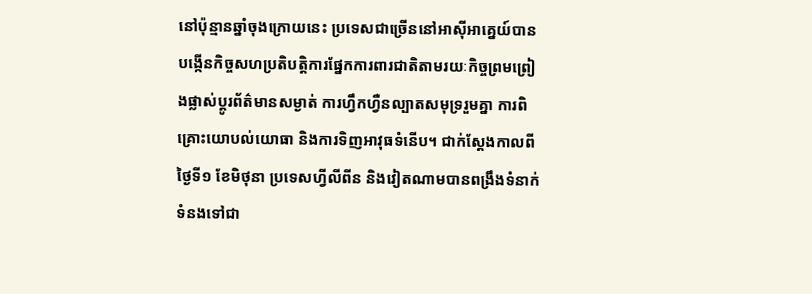នៅប៉ុន្មានឆ្នាំចុងក្រោយនេះ ប្រទេសជាច្រើននៅអាស៊ីអាគ្នេយ៍បានបង្កើនកិច្ចសហប្រតិបត្តិការផ្នែកការពារជាតិតាមរយៈកិច្ចព្រមព្រៀងផ្លាស់ប្តូរព័ត៌មានសម្ងាត់ ការហ្វឹកហ្វឺនល្បាតសមុទ្ររួមគ្នា ការពិគ្រោះយោបល់យោធា និងការទិញអាវុធទំនើប។ ជាក់ស្តែងកាលពីថ្ងៃទី១ ខែមិថុនា ប្រទេសហ្វីលីពីន និងវៀតណាមបានពង្រឹងទំនាក់ទំនងទៅជា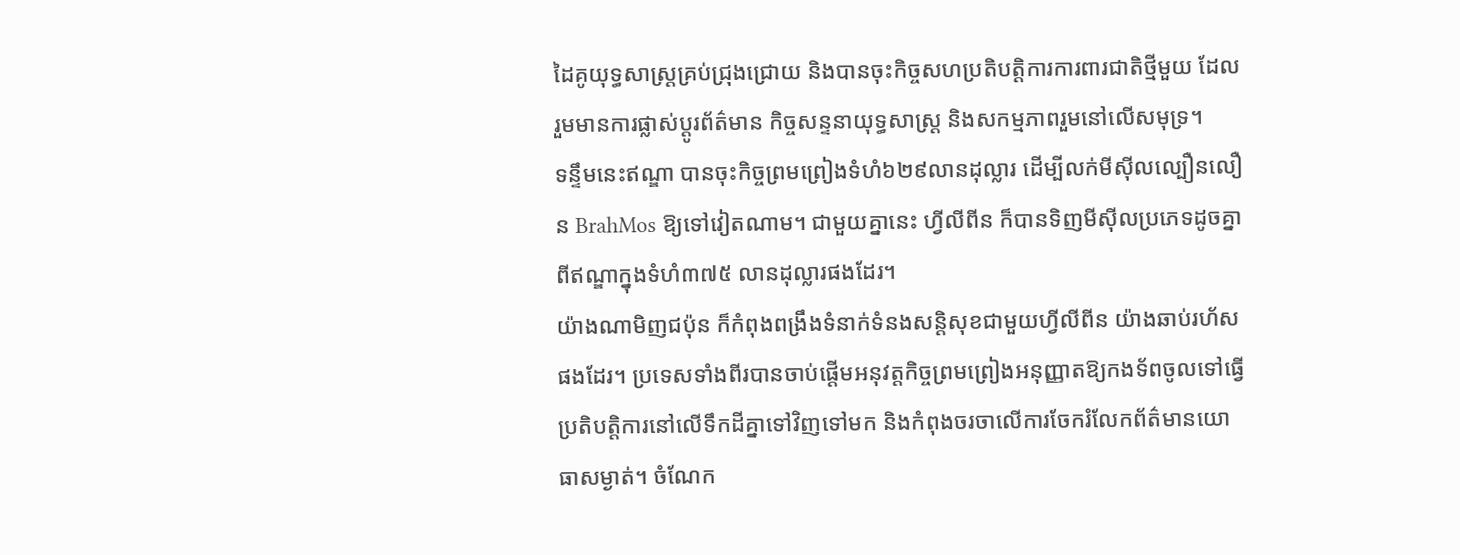ដៃគូយុទ្ធសាស្ត្រគ្រប់ជ្រុងជ្រោយ និងបានចុះកិច្ចសហប្រតិបត្តិការការពារជាតិថ្មីមួយ ដែលរួមមានការផ្លាស់ប្តូរព័ត៌មាន កិច្ចសន្ទនាយុទ្ធសាស្ត្រ និងសកម្មភាពរួមនៅលើសមុទ្រ។
ទន្ទឹមនេះឥណ្ឌា បានចុះកិច្ចព្រមព្រៀងទំហំ៦២៩លានដុល្លារ ដើម្បីលក់មីស៊ីលល្បឿនលឿន BrahMos ឱ្យទៅវៀតណាម។ ជាមួយគ្នានេះ ហ្វីលីពីន ក៏បានទិញមីស៊ីលប្រភេទដូចគ្នាពីឥណ្ឌាក្នុងទំហំ៣៧៥ លានដុល្លារផងដែរ។
យ៉ាងណាមិញជប៉ុន ក៏កំពុងពង្រឹងទំនាក់ទំនងសន្តិសុខជាមួយហ្វីលីពីន យ៉ាងឆាប់រហ័សផងដែរ។ ប្រទេសទាំងពីរបានចាប់ផ្តើមអនុវត្តកិច្ចព្រមព្រៀងអនុញ្ញាតឱ្យកងទ័ពចូលទៅធ្វើប្រតិបត្តិការនៅលើទឹកដីគ្នាទៅវិញទៅមក និងកំពុងចរចាលើការចែករំលែកព័ត៌មានយោធាសម្ងាត់។ ចំណែក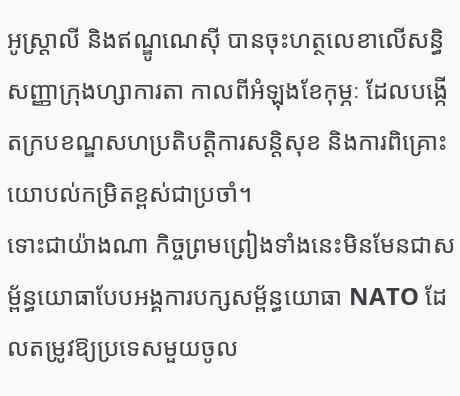អូស្ត្រាលី និងឥណ្ឌូណេស៊ី បានចុះហត្ថលេខាលើសន្ធិសញ្ញាក្រុងហ្សាការតា កាលពីអំឡុងខែកុម្ភៈ ដែលបង្កើតក្របខណ្ឌសហប្រតិបត្តិការសន្តិសុខ និងការពិគ្រោះយោបល់កម្រិតខ្ពស់ជាប្រចាំ។
ទោះជាយ៉ាងណា កិច្ចព្រមព្រៀងទាំងនេះមិនមែនជាសម្ព័ន្ធយោធាបែបអង្គការបក្សសម្ព័ន្ធយោធា NATO ដែលតម្រូវឱ្យប្រទេសមួយចូល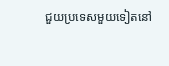ជួយប្រទេសមួយទៀតនៅ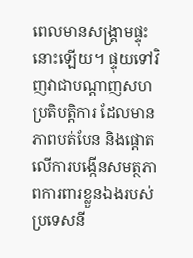ពេលមានសង្គ្រាមផ្ទុះនោះឡើយ។ ផ្ទុយទៅវិញវាជាបណ្តាញសហប្រតិបត្តិការ ដែលមានភាពបត់បែន និងផ្តោតលើការបង្កើនសមត្ថភាពការពារខ្លួនឯងរបស់ប្រទេសនី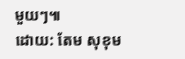មួយៗ៕
ដោយ: តែម សុខុម